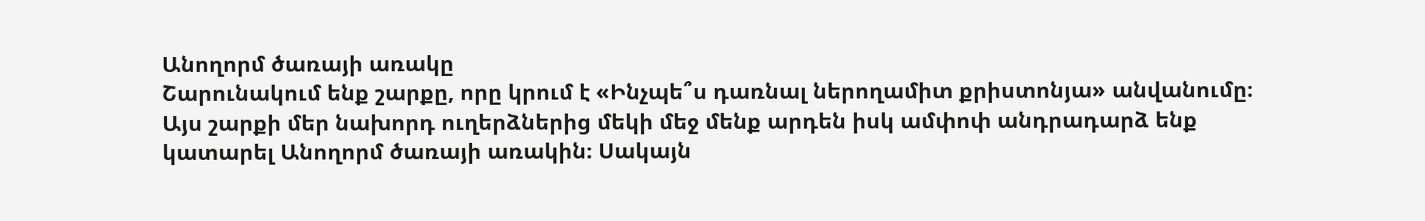Անողորմ ծառայի առակը
Շարունակում ենք շարքը, որը կրում է «Ինչպե՞ս դառնալ ներողամիտ քրիստոնյա» անվանումը։ Այս շարքի մեր նախորդ ուղերձներից մեկի մեջ մենք արդեն իսկ ամփոփ անդրադարձ ենք կատարել Անողորմ ծառայի առակին։ Սակայն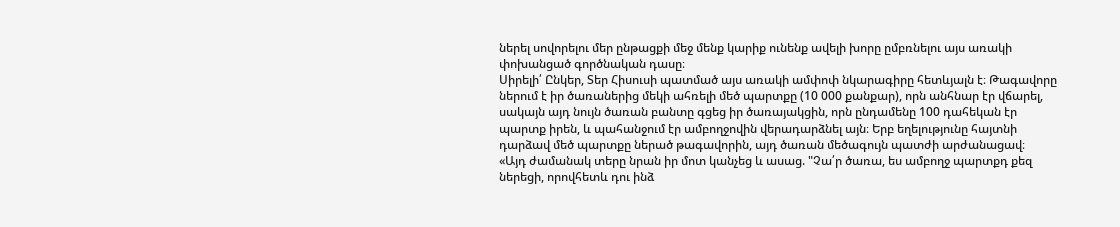ներել սովորելու մեր ընթացքի մեջ մենք կարիք ունենք ավելի խորը ըմբռնելու այս առակի փոխանցած գործնական դասը։
Սիրելի՛ Ընկեր, Տեր Հիսուսի պատմած այս առակի ամփոփ նկարագիրը հետևյալն է։ Թագավորը ներում է իր ծառաներից մեկի ահռելի մեծ պարտքը (10 000 քանքար), որն անհնար էր վճարել, սակայն այդ նույն ծառան բանտը գցեց իր ծառայակցին, որն ընդամենը 100 դահեկան էր պարտք իրեն, և պահանջում էր ամբողջովին վերադարձնել այն։ Երբ եղելությունը հայտնի դարձավ մեծ պարտքը ներած թագավորին, այդ ծառան մեծագույն պատժի արժանացավ։
«Այդ ժամանակ տերը նրան իր մոտ կանչեց և ասաց. "Չա՛ր ծառա, ես ամբողջ պարտքդ քեզ ներեցի, որովհետև դու ինձ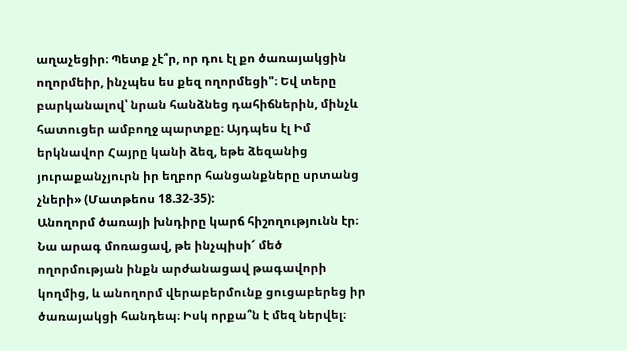աղաչեցիր։ Պետք չէ՞ր, որ դու էլ քո ծառայակցին ողորմեիր, ինչպես ես քեզ ողորմեցի"։ Եվ տերը բարկանալով՝ նրան հանձնեց դահիճներին, մինչև հատուցեր ամբողջ պարտքը։ Այդպես էլ Իմ երկնավոր Հայրը կանի ձեզ, եթե ձեզանից յուրաքանչյուրն իր եղբոր հանցանքները սրտանց չների» (Մատթեոս 18.32-35):
Անողորմ ծառայի խնդիրը կարճ հիշողությունն էր։ Նա արագ մոռացավ, թե ինչպիսի՜ մեծ ողորմության ինքն արժանացավ թագավորի կողմից, և անողորմ վերաբերմունք ցուցաբերեց իր ծառայակցի հանդեպ։ Իսկ որքա՞ն է մեզ ներվել։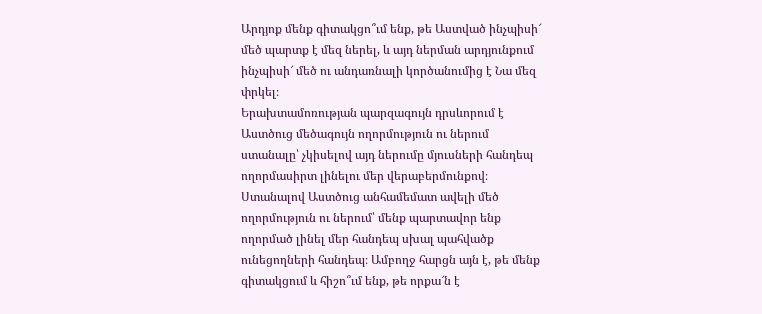Արդյոք մենք գիտակցո՞ւմ ենք, թե Աստված ինչպիսի՜ մեծ պարտք է մեզ ներել, և այդ ներման արդյունքում ինչպիսի՜ մեծ ու անդառնալի կործանումից է Նա մեզ փրկել։
Երախտամոռության պարզագույն դրսևորում է Աստծուց մեծագույն ողորմություն ու ներում ստանալը՝ չկիսելով այդ ներումը մյուսների հանդեպ ողորմասիրտ լինելու մեր վերաբերմունքով։ Ստանալով Աստծուց անհամեմատ ավելի մեծ ողորմություն ու ներում՝ մենք պարտավոր ենք ողորմած լինել մեր հանդեպ սխալ պահվածք ունեցողների հանդեպ։ Ամբողջ հարցն այն է, թե մենք գիտակցում և հիշո՞ւմ ենք, թե որքա՜ն է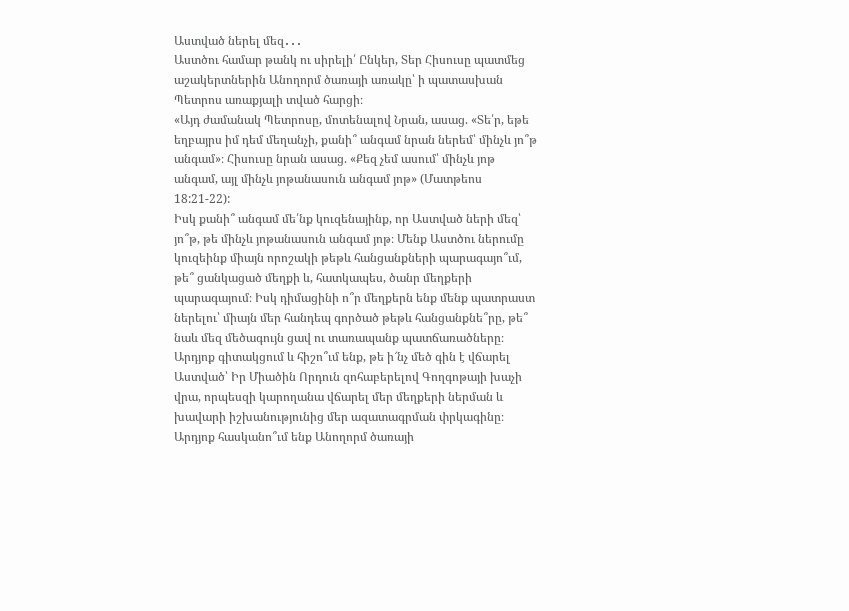Աստված ներել մեզ․․․
Աստծու համար թանկ ու սիրելի՛ Ընկեր, Տեր Հիսուսը պատմեց աշակերտներին Անողորմ ծառայի առակը՝ ի պատասխան Պետրոս առաքյալի տված հարցի։
«Այդ ժամանակ Պետրոսը, մոտենալով Նրան, ասաց. «Տե՛ր, եթե եղբայրս իմ դեմ մեղանչի, քանի՞ անգամ նրան ներեմ՝ մինչև յո՞թ անգամ»։ Հիսուսը նրան ասաց. «Քեզ չեմ ասում՝ մինչև յոթ անգամ, այլ մինչև յոթանասուն անգամ յոթ» (Մատթեոս 18:21-22):
Իսկ քանի՞ անգամ մե՛նք կուզենայինք, որ Աստված ների մեզ՝ յո՞թ, թե մինչև յոթանասուն անգամ յոթ։ Մենք Աստծու ներումը կուզեինք միայն որոշակի թեթև հանցանքների պարագայո՞ւմ, թե՞ ցանկացած մեղքի և, հատկապես, ծանր մեղքերի պարագայում։ Իսկ դիմացինի ո՞ր մեղքերն ենք մենք պատրաստ ներելու՝ միայն մեր հանդեպ գործած թեթև հանցանքնե՞րը, թե՞ նաև մեզ մեծագույն ցավ ու տառապանք պատճառածները։
Արդյոք գիտակցում և հիշո՞ւմ ենք, թե ի՜նչ մեծ գին է վճարել Աստված՝ Իր Միածին Որդուն զոհաբերելով Գողգոթայի խաչի վրա, որպեսզի կարողանա վճարել մեր մեղքերի ներման և խավարի իշխանությունից մեր ազատագրման փրկագինը։ Արդյոք հասկանո՞ւմ ենք Անողորմ ծառայի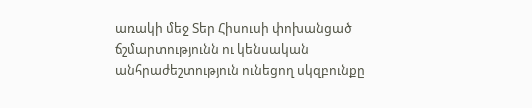առակի մեջ Տեր Հիսուսի փոխանցած ճշմարտությունն ու կենսական անհրաժեշտություն ունեցող սկզբունքը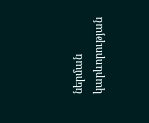ներման կարևորության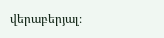վերաբերյալ։